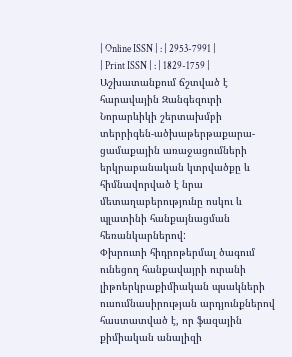| Online ISSN | : | 2953-7991 |
| Print ISSN | : | 1829-1759 |
Աշխատանքում ճշտված է հարավային Զանգեզուրի Նորարևիկի շերտախմբի տերրիգեն-ածխաթերթաքարա-ցամաքային առաջացումների երկրաբանական կտրվածքը և հիմնավորված է նրա մետաղաբերությունը ոսկու և պլատինի հանքայնացման հեռանկարներով:
Փխրուտի հիդրոթերմալ ծագում ունեցող հանքավայրի ուրանի լիթոերկրաքիմիական պսակների ուսումնասիրության արդյունքներով հաստատված է, որ ֆազային քիմիական անալիզի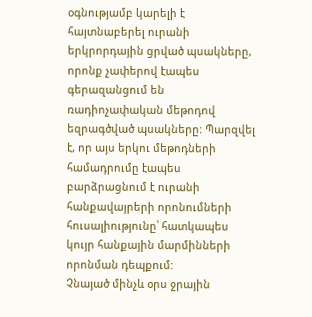օգնությամբ կարելի է հայտնաբերել ուրանի երկրորդային ցրված պսակները, որոնք չափերով էապես գերազանցում են ռադիոչափական մեթոդով եզրագծված պսակները: Պարզվել է, որ այս երկու մեթոդների համադրումը էապես բարձրացնում է ուրանի հանքավայրերի որոնումների հուսալիությունը՝ հատկապես կույր հանքային մարմինների որոնման դեպքում:
Չնայած մինչև օրս ջրային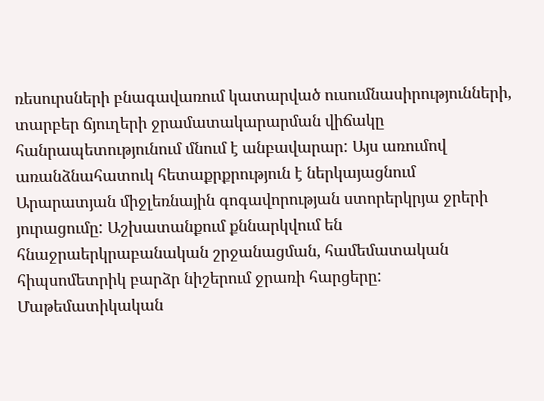ռեսուրսների բնագավառում կատարված ուսումնասիրությունների, տարբեր ճյուղերի ջրամատակարարման վիճակը հանրապետությունում մնում է անբավարար: Այս առումով առանձնահատուկ հետաքրքրություն է ներկայացնում Արարատյան միջլեռնային գոգավորության ստորերկրյա ջրերի յուրացումը: Աշխատանքում քննարկվում են հնաջրաերկրաբանական շրջանացման, համեմատական հիպսոմետրիկ բարձր նիշերում ջրառի հարցերը: Մաթեմատիկական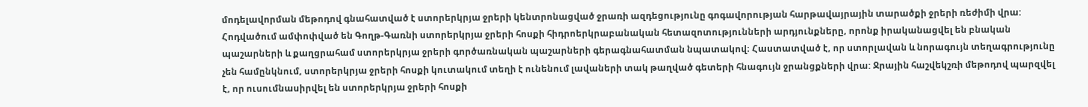մոդելավորման մեթոդով գնահատված է ստորերկրյա ջրերի կենտրոնացված ջրառի ազդեցությունը գոգավորության հարթավայրային տարածքի ջրերի ռեժիմի վրա:
Հոդվածում ամփոփված են Գողթ-Գառնի ստորերկրյա ջրերի հոսքի հիդրոերկրաբանական հետազոտությունների արդյունքները, որոնք իրականացվել են բնական պաշարների և քաղցրահամ ստորերկրյա ջրերի գործառնական պաշարների գերագնահատման նպատակով։ Հաստատված է, որ ստորլավան և նորագույն տեղագրությունը չեն համընկնում, ստորերկրյա ջրերի հոսքի կուտակում տեղի է ունենում լավաների տակ թաղված գետերի հնագույն ջրանցքների վրա: Ջրային հաշվեկշռի մեթոդով պարզվել է, որ ուսումնասիրվել են ստորերկրյա ջրերի հոսքի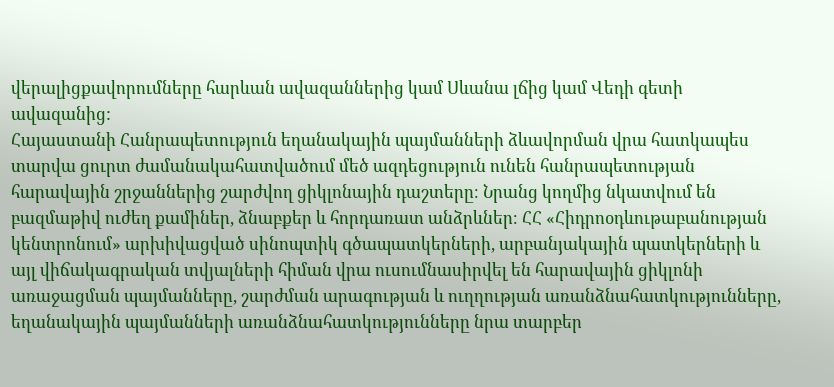վերալիցքավորումները հարևան ավազաններից կամ Սևանա լճից կամ Վեդի գետի ավազանից:
Հայաստանի Հանրապետություն եղանակային պայմանների ձևավորման վրա հատկապես տարվա ցուրտ ժամանակահատվածում մեծ ազդեցություն ունեն հանրապետության հարավային շրջաններից շարժվող ցիկլոնային դաշտերը։ Նրանց կողմից նկատվում են բազմաթիվ ուժեղ քամիներ, ձնաբքեր և հորդառատ անձրևներ։ ՀՀ «Հիդրոօդևութաբանության կենտրոնում» արխիվացված սինոպտիկ գծապատկերների, արբանյակային պատկերների և այլ վիճակագրական տվյալների հիման վրա ուսումնասիրվել են հարավային ցիկլոնի առաջացման պայմանները, շարժման արագության և ուղղության առանձնահատկությունները, եղանակային պայմանների առանձնահատկությունները նրա տարբեր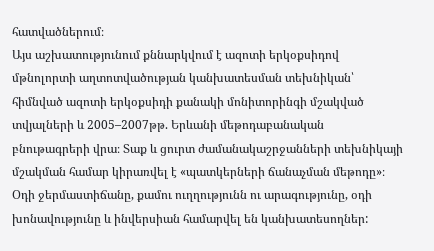հատվածներում։
Այս աշխատությունում քննարկվում է ազոտի երկօքսիդով մթնոլորտի աղտոտվածության կանխատեսման տեխնիկան՝ հիմնված ազոտի երկօքսիդի քանակի մոնիտորինգի մշակված տվյալների և 2005–2007թթ. Երևանի մեթոդաբանական բնութագրերի վրա։ Տաք և ցուրտ ժամանակաշրջանների տեխնիկայի մշակման համար կիրառվել է «պատկերների ճանաչման մեթոդը»։ Օդի ջերմաստիճանը, քամու ուղղությունն ու արագությունը, օդի խոնավությունը և ինվերսիան համարվել են կանխատեսողներ: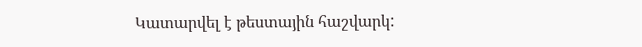Կատարվել է թեստային հաշվարկ: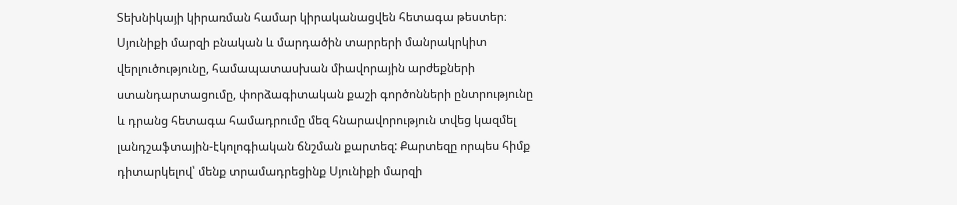Տեխնիկայի կիրառման համար կիրականացվեն հետագա թեստեր։
Սյունիքի մարզի բնական և մարդածին տարրերի մանրակրկիտ վերլուծությունը, համապատասխան միավորային արժեքների ստանդարտացումը, փորձագիտական քաշի գործոնների ընտրությունը և դրանց հետագա համադրումը մեզ հնարավորություն տվեց կազմել լանդշաֆտային-էկոլոգիական ճնշման քարտեզ: Քարտեզը որպես հիմք դիտարկելով՝ մենք տրամադրեցինք Սյունիքի մարզի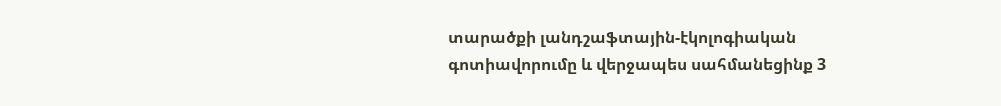տարածքի լանդշաֆտային-էկոլոգիական գոտիավորումը և վերջապես սահմանեցինք 3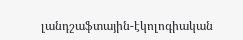լանդշաֆտային-էկոլոգիական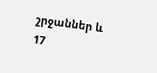շրջաններ և 17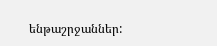ենթաշրջաններ: